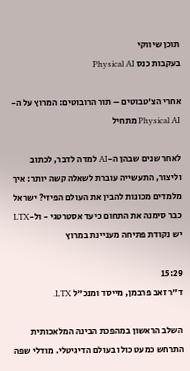תוכן שיווקי
בעקבות כנס Physical AI

אחרי הצ'טבוטים – תור הרובוטים: המרוץ על ה-Physical AI מתחיל

לאחר שנים שבהן ה-AI למדה לדבר, לכתוב וליצור, התעשייה עוברת לשאלה קשה יותר: איך מלמדים מכונות להבין את העולם הפיזי? ישראל כבר סימנה את התחום כיעד אסטרטגי - ול-LTX יש נקודת פתיחה מעניינת במרוץ

15:29
ד"ר זאב פרבמן, מייסד ומנכ"ל LTX.

השלב הראשון במהפכת הבינה המלאכותית התרחש כמעט כולו בעולם הדיגיטלי. מודלי שפה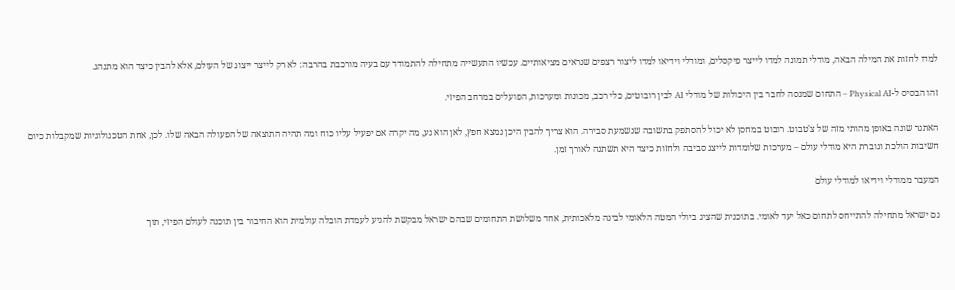למדו לחזות את המילה הבאה, מודלי תמונה למדו לייצר פיקסלים, ומודלי וידיאו למדו ליצור רצפים שנראים מציאותיים. עכשיו התעשייה מתחילה להתמודד עם בעיה מורכבת בהרבה: לא רק לייצר ייצוג של העולם, אלא להבין כיצד הוא מתנהג.

זהו הבסיס ל-Physical AI – התחום שמנסה לחבר בין היכולות של מודלי AI לבין רובוטים, כלי רכב, מכונות ומערכות, הפועלים במרחב הפיזי.

האתגר שונה באופן מהותי מזה של צ'טבוט. רובוט במחסן לא יכול להסתפק בתשובה שנשמעת סבירה. הוא צריך להבין היכן נמצא חפץ, לאן הוא נע, מה יקרה אם יפעיל עליו כוח ומה תהיה התוצאה של הפעולה הבאה שלו. לכן, אחת הטכנולוגיות שמקבלות כיום חשיבות הולכת וגוברת היא מודלי עולם – מערכות שלומדות לייצג סביבה ולחזות כיצד היא תשתנה לאורך זמן.

המעבר ממודלי וידיאו למודלי עולם

גם ישראל מתחילה להתייחס לתחום כאל יעד לאומי. בתוכנית שהציג ביולי המטה הלאומי לבינה מלאכותית, אחד משלושת התחומים שבהם ישראל מבקשת להגיע לעמדת הובלה עולמית הוא החיבור בין תוכנה לעולם הפיזי, תוך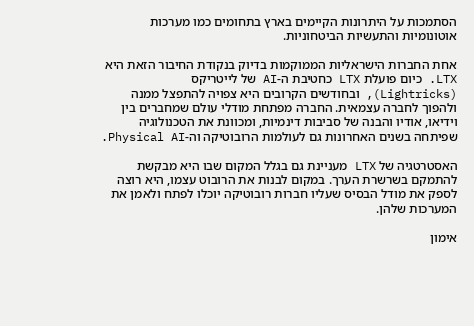הסתמכות על היתרונות הקיימים בארץ בתחומים כמו מערכות אוטונומיות והתעשיות הביטחוניות.

אחת החברות הישראליות הממוקמות בדיוק בנקודת החיבור הזאת היא LTX. כיום פועלת LTX כחטיבת ה-AI של לייטריקס (Lightricks), ובחודשים הקרובים היא צפויה להתפצל ממנה ולהפוך לחברה עצמאית. החברה מפתחת מודלי עולם שמחברים בין וידיאו, אודיו והבנה של סביבות דינמיות, ומכוונת את הטכנולוגיה שפיתחה בשנים האחרונות גם לעולמות הרובוטיקה וה-Physical AI.

האסטרטגיה של LTX מעניינת גם בגלל המקום שבו היא מבקשת להתמקם בשרשרת הערך. במקום לבנות את הרובוט עצמו, היא רוצה לספק את מודל הבסיס שעליו חברות רובוטיקה יוכלו לפתח ולאמן את המערכות שלהן.

אימון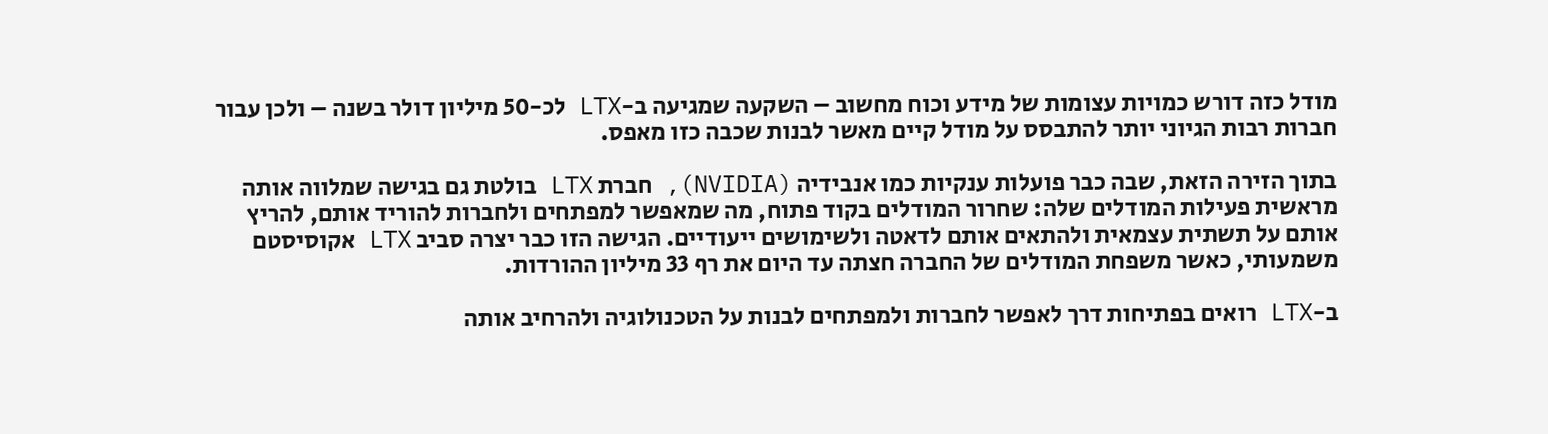מודל כזה דורש כמויות עצומות של מידע וכוח מחשוב – השקעה שמגיעה ב-LTX לכ-50 מיליון דולר בשנה – ולכן עבור חברות רבות הגיוני יותר להתבסס על מודל קיים מאשר לבנות שכבה כזו מאפס.

בתוך הזירה הזאת, שבה כבר פועלות ענקיות כמו אנבידיה (NVIDIA), חברת LTX בולטת גם בגישה שמלווה אותה מראשית פעילות המודלים שלה: שחרור המודלים בקוד פתוח, מה שמאפשר למפתחים ולחברות להוריד אותם, להריץ אותם על תשתית עצמאית ולהתאים אותם לדאטה ולשימושים ייעודיים. הגישה הזו כבר יצרה סביב LTX אקוסיסטם משמעותי, כאשר משפחת המודלים של החברה חצתה עד היום את רף 33 מיליון ההורדות.

ב-LTX רואים בפתיחות דרך לאפשר לחברות ולמפתחים לבנות על הטכנולוגיה ולהרחיב אותה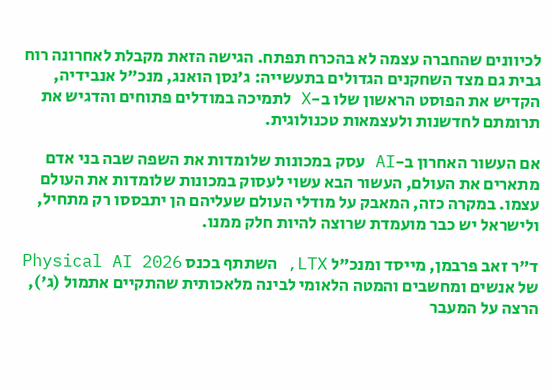לכיוונים שהחברה עצמה לא בהכרח תפתח. הגישה הזאת מקבלת לאחרונה רוח גבית גם מצד השחקנים הגדולים בתעשייה: ג'נסן הואנג, מנכ"ל אנבידיה, הקדיש את הפוסט הראשון שלו ב-X לתמיכה במודלים פתוחים והדגיש את תרומתם לחדשנות ולעצמאות טכנולוגית.

אם העשור האחרון ב-AI עסק במכונות שלומדות את השפה שבה בני אדם מתארים את העולם, העשור הבא עשוי לעסוק במכונות שלומדות את העולם עצמו. במקרה כזה, המאבק על מודלי העולם שעליהם הן יתבססו רק מתחיל, ולישראל יש כבר מועמדת שרוצה להיות חלק ממנו.

ד"ר זאב פרבמן, מייסד ומנכ"ל LTX, השתתף בכנס Physical AI 2026 של אנשים ומחשבים והמטה הלאומי לבינה מלאכותית שהתקיים אתמול (ג'), הרצה על המעבר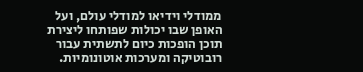ממודלי וידיאו למודלי עולם, ועל האופן שבו יכולות שפותחו ליצירת תוכן הופכות כיום לתשתית עבור רובוטיקה ומערכות אוטונומיות.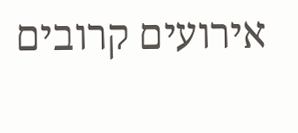אירועים קרובים